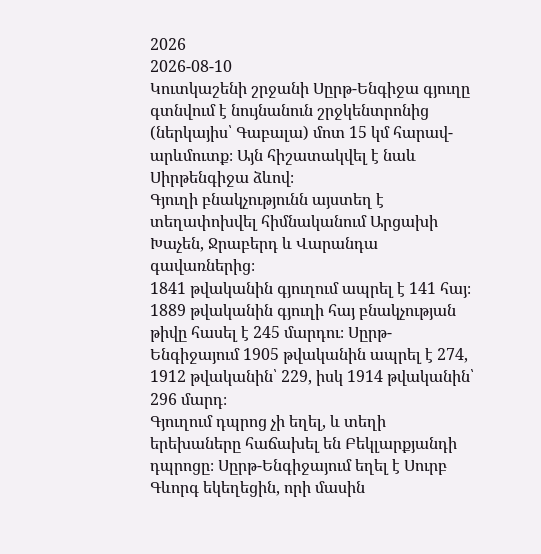2026
2026-08-10
Կուտկաշենի շրջանի Սըրթ-Ենգիջա գյուղը գտնվում է նույնանուն շրջկենտրոնից (ներկայիս՝ Գաբալա) մոտ 15 կմ հարավ-արևմուտք։ Այն հիշատակվել է նաև Սիրթենգիջա ձևով։
Գյուղի բնակչությունն այստեղ է տեղափոխվել հիմնականում Արցախի Խաչեն, Ջրաբերդ և Վարանդա գավառներից։
1841 թվականին գյուղում ապրել է 141 հայ։ 1889 թվականին գյուղի հայ բնակչության թիվը հասել է 245 մարդու։ Սըրթ-Ենգիջայում 1905 թվականին ապրել է 274, 1912 թվականին՝ 229, իսկ 1914 թվականին՝ 296 մարդ։
Գյուղում դպրոց չի եղել, և տեղի երեխաները հաճախել են Բեկլարքյանդի դպրոցը։ Սըրթ-Ենգիջայում եղել է Սուրբ Գևորգ եկեղեցին, որի մասին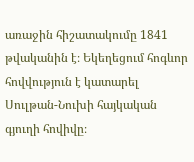առաջին հիշատակումը 1841 թվականին է։ Եկեղեցում հոգևոր հովվություն է կատարել Սուլթան-Նուխի հայկական գյուղի հովիվը։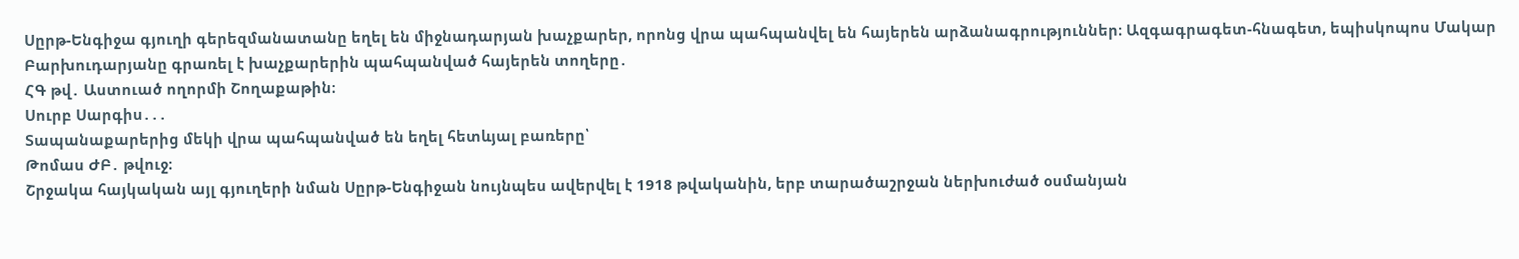Սըրթ-Ենգիջա գյուղի գերեզմանատանը եղել են միջնադարյան խաչքարեր, որոնց վրա պահպանվել են հայերեն արձանագրություններ։ Ազգագրագետ-հնագետ, եպիսկոպոս Մակար Բարխուդարյանը գրառել է խաչքարերին պահպանված հայերեն տողերը․
ՀԳ թվ․ Աստուած ողորմի Շողաքաթին։
Սուրբ Սարգիս․․․
Տապանաքարերից մեկի վրա պահպանված են եղել հետևյալ բառերը՝
Թոմաս ԺԲ․ թվուջ։
Շրջակա հայկական այլ գյուղերի նման Սըրթ-Ենգիջան նույնպես ավերվել է 1918 թվականին, երբ տարածաշրջան ներխուժած օսմանյան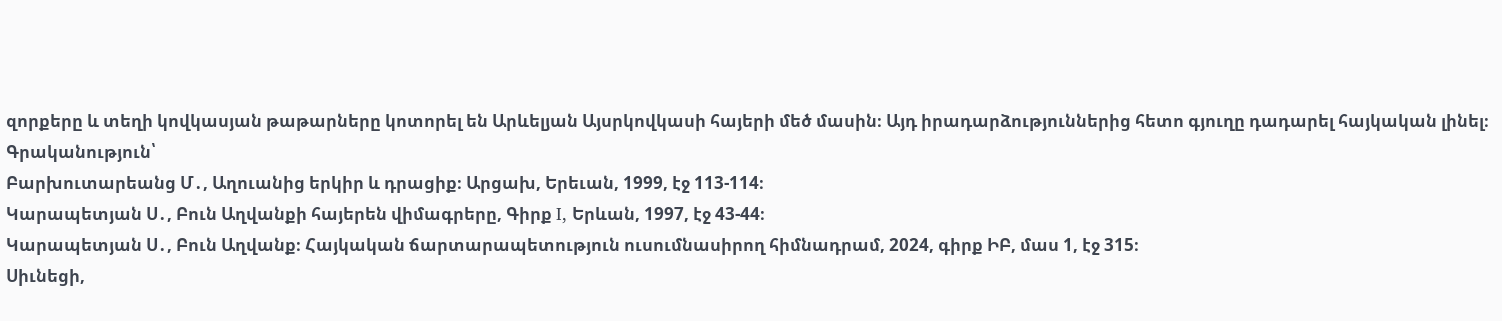զորքերը և տեղի կովկասյան թաթարները կոտորել են Արևելյան Այսրկովկասի հայերի մեծ մասին։ Այդ իրադարձություններից հետո գյուղը դադարել հայկական լինել։
Գրականություն՝
Բարխուտարեանց Մ․, Աղուանից երկիր և դրացիք։ Արցախ, Երեւան, 1999, էջ 113-114։
Կարապետյան Ս․, Բուն Աղվանքի հայերեն վիմագրերը, Գիրք I, Երևան, 1997, էջ 43-44։
Կարապետյան Ս․, Բուն Աղվանք։ Հայկական ճարտարապետություն ուսումնասիրող հիմնադրամ, 2024, գիրք ԻԲ, մաս 1, էջ 315։
Սիւնեցի,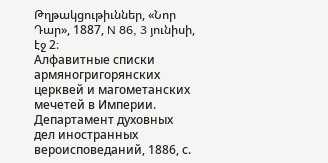Թղթակցութիւններ, «Նոր Դար», 1887, N 86, 3 յունիսի, էջ 2։
Алфавитные списки армяногригорянских церквей и магометанских мечетей в Империи. Департамент духовных дел иностранных вероисповеданий, 1886, с.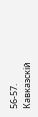56-57.
Кавказскій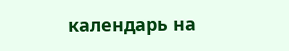календарь на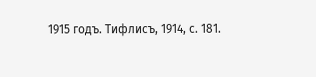1915 годъ. Тифлисъ, 1914, с. 181.